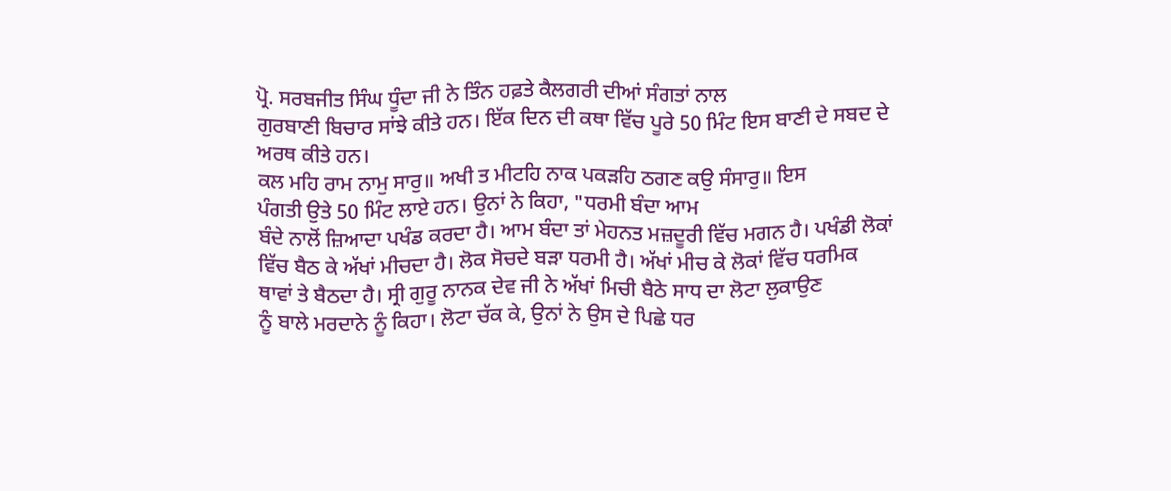ਪ੍ਰੋ. ਸਰਬਜੀਤ ਸਿੰਘ ਧੂੰਦਾ ਜੀ ਨੇ ਤਿੰਨ ਹਫ਼ਤੇ ਕੈਲਗਰੀ ਦੀਆਂ ਸੰਗਤਾਂ ਨਾਲ
ਗੁਰਬਾਣੀ ਬਿਚਾਰ ਸਾਂਝੇ ਕੀਤੇ ਹਨ। ਇੱਕ ਦਿਨ ਦੀ ਕਥਾ ਵਿੱਚ ਪੂਰੇ 50 ਮਿੰਟ ਇਸ ਬਾਣੀ ਦੇ ਸਬਦ ਦੇ
ਅਰਥ ਕੀਤੇ ਹਨ।
ਕਲ ਮਹਿ ਰਾਮ ਨਾਮੁ ਸਾਰੁ॥ ਅਖੀ ਤ ਮੀਟਹਿ ਨਾਕ ਪਕੜਹਿ ਠਗਣ ਕਉ ਸੰਸਾਰੁ॥ ਇਸ
ਪੰਗਤੀ ਉਤੇ 50 ਮਿੰਟ ਲਾਏ ਹਨ। ਉਨਾਂ ਨੇ ਕਿਹਾ, "ਧਰਮੀ ਬੰਦਾ ਆਮ
ਬੰਦੇ ਨਾਲੋਂ ਜ਼ਿਆਦਾ ਪਖੰਡ ਕਰਦਾ ਹੈ। ਆਮ ਬੰਦਾ ਤਾਂ ਮੇਹਨਤ ਮਜ਼ਦੂਰੀ ਵਿੱਚ ਮਗਨ ਹੈ। ਪਖੰਡੀ ਲੋਕਾਂ
ਵਿੱਚ ਬੈਠ ਕੇ ਅੱਖਾਂ ਮੀਚਦਾ ਹੈ। ਲੋਕ ਸੋਚਦੇ ਬੜਾ ਧਰਮੀ ਹੈ। ਅੱਖਾਂ ਮੀਚ ਕੇ ਲੋਕਾਂ ਵਿੱਚ ਧਰਮਿਕ
ਥਾਵਾਂ ਤੇ ਬੈਠਦਾ ਹੈ। ਸ੍ਰੀ ਗੁਰੂ ਨਾਨਕ ਦੇਵ ਜੀ ਨੇ ਅੱਖਾਂ ਮਿਚੀ ਬੈਠੇ ਸਾਧ ਦਾ ਲੋਟਾ ਲੁਕਾਉਣ
ਨੂੰ ਬਾਲੇ ਮਰਦਾਨੇ ਨੂੰ ਕਿਹਾ। ਲੋਟਾ ਚੱਕ ਕੇ, ਉਨਾਂ ਨੇ ਉਸ ਦੇ ਪਿਛੇ ਧਰ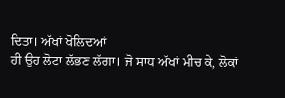ਦਿਤਾ। ਅੱਖਾਂ ਖੋਲਿਦਆਂ
ਹੀ ਉਹ ਲੋਟਾ ਲੱਭਣ ਲੱਗਾ। ਜੋ ਸਾਧ ਅੱਖਾਂ ਮੀਚ ਕੇ, ਲੋਕਾਂ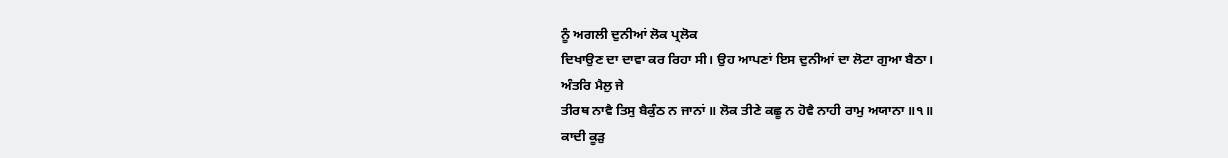ਨੂੰ ਅਗਲੀ ਦੁਨੀਆਂ ਲੋਕ ਪ੍ਰਲੋਕ
ਦਿਖਾਉਣ ਦਾ ਦਾਵਾ ਕਰ ਰਿਹਾ ਸੀ। ਉਹ ਆਪਣਾਂ ਇਸ ਦੁਨੀਆਂ ਦਾ ਲੋਟਾ ਗੁਆ ਬੈਠਾ।
ਅੰਤਰਿ ਮੈਲੁ ਜੇ
ਤੀਰਥ ਨਾਵੈ ਤਿਸੁ ਬੈਕੁੰਠ ਨ ਜਾਨਾਂ ॥ ਲੋਕ ਤੀਣੇ ਕਛੂ ਨ ਹੋਵੈ ਨਾਹੀ ਰਾਮੁ ਅਯਾਨਾ ॥੧॥
ਕਾਦੀ ਕੂੜੁ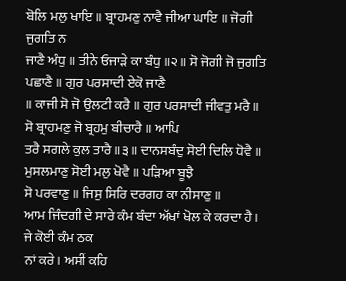ਬੋਲਿ ਮਲੁ ਖਾਇ ॥ ਬ੍ਰਾਹਮਣੁ ਨਾਵੈ ਜੀਆ ਘਾਇ ॥ ਜੋਗੀ ਜੁਗਤਿ ਨ
ਜਾਣੈ ਅੰਧੁ ॥ ਤੀਨੇ ਓਜਾੜੇ ਕਾ ਬੰਧੁ ॥੨॥ ਸੋ ਜੋਗੀ ਜੋ ਜੁਗਤਿ ਪਛਾਣੈ ॥ ਗੁਰ ਪਰਸਾਦੀ ਏਕੋ ਜਾਣੈ
॥ ਕਾਜੀ ਸੋ ਜੋ ਉਲਟੀ ਕਰੈ ॥ ਗੁਰ ਪਰਸਾਦੀ ਜੀਵਤੁ ਮਰੈ ॥ ਸੋ ਬ੍ਰਾਹਮਣੁ ਜੋ ਬ੍ਰਹਮੁ ਬੀਚਾਰੈ ॥ ਆਪਿ
ਤਰੈ ਸਗਲੇ ਕੁਲ ਤਾਰੈ ॥੩॥ ਦਾਨਸਬੰਦੁ ਸੋਈ ਦਿਲਿ ਧੋਵੈ ॥ ਮੁਸਲਮਾਣੁ ਸੋਈ ਮਲੁ ਖੋਵੈ ॥ ਪੜਿਆ ਬੂਝੈ
ਸੋ ਪਰਵਾਣੁ ॥ ਜਿਸੁ ਸਿਰਿ ਦਰਗਹ ਕਾ ਨੀਸਾਣੁ ॥
ਆਮ ਜਿੰਦਗੀ ਦੇ ਸਾਰੇ ਕੰਮ ਬੰਦਾ ਅੱਖਾਂ ਖੋਲ ਕੇ ਕਰਦਾ ਹੈ। ਜੇ ਕੋਈ ਕੰਮ ਠਕ
ਨਾਂ ਕਰੇ। ਅਸੀਂ ਕਹਿ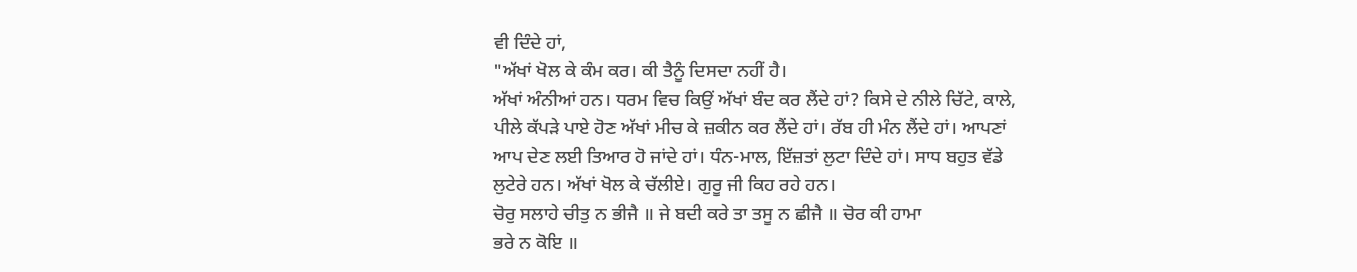ਵੀ ਦਿੰਦੇ ਹਾਂ,
"ਅੱਖਾਂ ਖੋਲ ਕੇ ਕੰਮ ਕਰ। ਕੀ ਤੈਨੂੰ ਦਿਸਦਾ ਨਹੀਂ ਹੈ।
ਅੱਖਾਂ ਅੰਨੀਆਂ ਹਨ। ਧਰਮ ਵਿਚ ਕਿਉਂ ਅੱਖਾਂ ਬੰਦ ਕਰ ਲੈਂਦੇ ਹਾਂ? ਕਿਸੇ ਦੇ ਨੀਲੇ ਚਿੱਟੇ, ਕਾਲੇ,
ਪੀਲੇ ਕੱਪੜੇ ਪਾਏ ਹੋਣ ਅੱਖਾਂ ਮੀਚ ਕੇ ਜ਼ਕੀਨ ਕਰ ਲੈਂਦੇ ਹਾਂ। ਰੱਬ ਹੀ ਮੰਨ ਲੈਂਦੇ ਹਾਂ। ਆਪਣਾਂ
ਆਪ ਦੇਣ ਲਈ ਤਿਆਰ ਹੋ ਜਾਂਦੇ ਹਾਂ। ਧੰਨ-ਮਾਲ, ਇੱਜ਼ਤਾਂ ਲੁਟਾ ਦਿੰਦੇ ਹਾਂ। ਸਾਧ ਬਹੁਤ ਵੱਡੇ
ਲੁਟੇਰੇ ਹਨ। ਅੱਖਾਂ ਖੋਲ ਕੇ ਚੱਲੀਏ। ਗੁਰੂ ਜੀ ਕਿਹ ਰਹੇ ਹਨ।
ਚੋਰੁ ਸਲਾਹੇ ਚੀਤੁ ਨ ਭੀਜੈ ॥ ਜੇ ਬਦੀ ਕਰੇ ਤਾ ਤਸੂ ਨ ਛੀਜੈ ॥ ਚੋਰ ਕੀ ਹਾਮਾ
ਭਰੇ ਨ ਕੋਇ ॥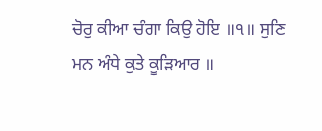ਚੋਰੁ ਕੀਆ ਚੰਗਾ ਕਿਉ ਹੋਇ ॥੧॥ ਸੁਣਿ ਮਨ ਅੰਧੇ ਕੁਤੇ ਕੂੜਿਆਰ ॥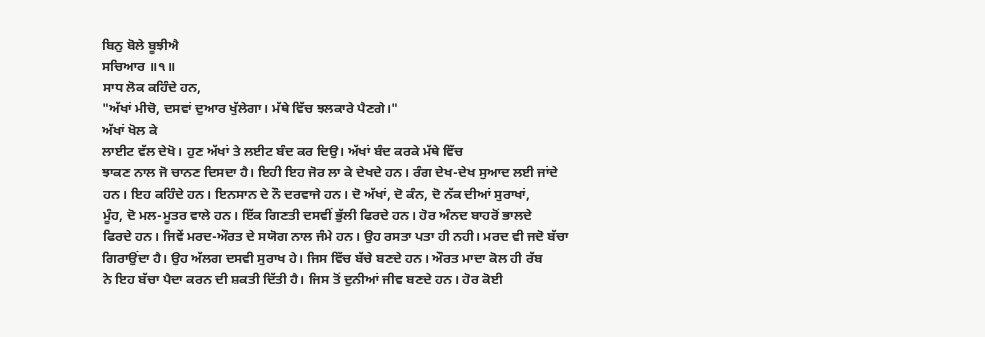ਬਿਨੁ ਬੋਲੇ ਬੂਝੀਐ
ਸਚਿਆਰ ॥੧॥
ਸਾਧ ਲੋਕ ਕਹਿੰਦੇ ਹਨ,
"ਅੱਖਾਂ ਮੀਚੋ, ਦਸਵਾਂ ਦੁਆਰ ਖੁੱਲੇਗਾ। ਮੱਥੇ ਵਿੱਚ ਝਲਕਾਰੇ ਪੈਣਗੇ।"
ਅੱਖਾਂ ਖੋਲ ਕੇ
ਲਾਈਟ ਵੱਲ ਦੇਖੋ। ਹੁਣ ਅੱਖਾਂ ਤੇ ਲਈਟ ਬੰਦ ਕਰ ਦਿਉ। ਅੱਖਾਂ ਬੰਦ ਕਰਕੇ ਮੱਥੇ ਵਿੱਚ
ਝਾਕਣ ਨਾਲ ਜੋ ਚਾਨਣ ਦਿਸਦਾ ਹੈ। ਇਹੀ ਇਹ ਜੋਰ ਲਾ ਕੇ ਦੇਖਦੇ ਹਨ। ਰੰਗ ਦੇਖ-ਦੇਖ ਸੁਆਦ ਲਈ ਜਾਂਦੇ
ਹਨ। ਇਹ ਕਹਿੰਦੇ ਹਨ। ਇਨਸਾਨ ਦੇ ਨੌ ਦਰਵਾਜੇ ਹਨ। ਦੋ ਅੱਖਾਂ, ਦੋ ਕੰਨ, ਦੋ ਨੱਕ ਦੀਆਂ ਸੁਰਾਖਾਂ,
ਮੂੰਹ, ਦੋ ਮਲ-ਮੂਤਰ ਵਾਲੇ ਹਨ। ਇੱਕ ਗਿਣਤੀ ਦਸਵੀਂ ਭੁੱਲੀ ਫਿਰਦੇ ਹਨ। ਹੋਰ ਅੰਨਦ ਬਾਹਰੋਂ ਭਾਲਦੇ
ਫਿਰਦੇ ਹਨ। ਜਿਵੇਂ ਮਰਦ-ਔਰਤ ਦੇ ਸਯੋਗ ਨਾਲ ਜੰਮੇ ਹਨ। ਉਹ ਰਸਤਾ ਪਤਾ ਹੀ ਨਹੀ। ਮਰਦ ਵੀ ਜਦੋ ਬੱਚਾ
ਗਿਰਾਉਂਦਾ ਹੈ। ਉਹ ਅੱਲਗ ਦਸਵੀ ਸੁਰਾਖ ਹੇ। ਜਿਸ ਵਿੱਚ ਬੱਚੇ ਬਣਦੇ ਹਨ। ਔਰਤ ਮਾਦਾ ਕੋਲ ਹੀ ਰੱਬ
ਨੇ ਇਹ ਬੱਚਾ ਪੈਦਾ ਕਰਨ ਦੀ ਸ਼ਕਤੀ ਦਿੱਤੀ ਹੈ। ਜਿਸ ਤੋਂ ਦੁਨੀਆਂ ਜੀਵ ਬਣਦੇ ਹਨ। ਹੋਰ ਕੋਈ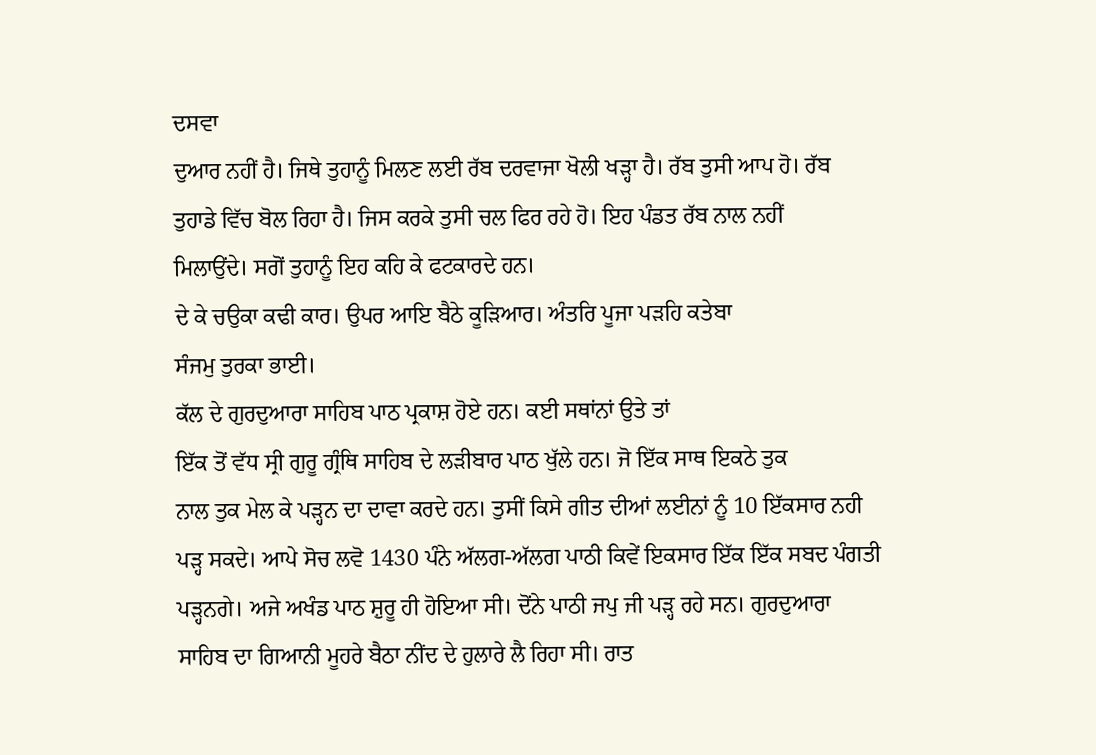ਦਸਵਾ
ਦੁਆਰ ਨਹੀਂ ਹੈ। ਜਿਥੇ ਤੁਹਾਨੂੰ ਮਿਲਣ ਲਈ ਰੱਬ ਦਰਵਾਜਾ ਖੋਲੀ ਖੜ੍ਹਾ ਹੈ। ਰੱਬ ਤੁਸੀ ਆਪ ਹੋ। ਰੱਬ
ਤੁਹਾਡੇ ਵਿੱਚ ਬੋਲ ਰਿਹਾ ਹੈ। ਜਿਸ ਕਰਕੇ ਤੁਸੀ ਚਲ ਫਿਰ ਰਹੇ ਹੋ। ਇਹ ਪੰਡਤ ਰੱਬ ਨਾਲ ਨਹੀਂ
ਮਿਲਾਉਂਦੇ। ਸਗੋਂ ਤੁਹਾਨੂੰ ਇਹ ਕਹਿ ਕੇ ਫਟਕਾਰਦੇ ਹਨ।
ਦੇ ਕੇ ਚਉਕਾ ਕਢੀ ਕਾਰ। ਉਪਰ ਆਇ ਬੈਠੇ ਕੂੜਿਆਰ। ਅੰਤਰਿ ਪੂਜਾ ਪੜਹਿ ਕਤੇਬਾ
ਸੰਜਮੁ ਤੁਰਕਾ ਭਾਈ।
ਕੱਲ ਦੇ ਗੁਰਦੁਆਰਾ ਸਾਹਿਬ ਪਾਠ ਪ੍ਰਕਾਸ਼ ਹੋਏ ਹਨ। ਕਈ ਸਥਾਂਨਾਂ ਉਤੇ ਤਾਂ
ਇੱਕ ਤੋਂ ਵੱਧ ਸ੍ਰੀ ਗੁਰੂ ਗ੍ਰੰਥਿ ਸਾਹਿਬ ਦੇ ਲੜੀਬਾਰ ਪਾਠ ਖੁੱਲੇ ਹਨ। ਜੋ ਇੱਕ ਸਾਥ ਇਕਠੇ ਤੁਕ
ਨਾਲ ਤੁਕ ਮੇਲ ਕੇ ਪੜ੍ਹਨ ਦਾ ਦਾਵਾ ਕਰਦੇ ਹਨ। ਤੁਸੀਂ ਕਿਸੇ ਗੀਤ ਦੀਆਂ ਲਈਨਾਂ ਨੂੰ 10 ਇੱਕਸਾਰ ਨਹੀ
ਪੜ੍ਹ ਸਕਦੇ। ਆਪੇ ਸੋਚ ਲਵੋ 1430 ਪੰਨੇ ਅੱਲਗ-ਅੱਲਗ ਪਾਠੀ ਕਿਵੇਂ ਇਕਸਾਰ ਇੱਕ ਇੱਕ ਸਬਦ ਪੰਗਤੀ
ਪੜ੍ਹਨਗੇ। ਅਜੇ ਅਖੰਡ ਪਾਠ ਸ਼ੁਰੂ ਹੀ ਹੋਇਆ ਸੀ। ਦੋਂਨੇ ਪਾਠੀ ਜਪੁ ਜੀ ਪੜ੍ਹ ਰਹੇ ਸਨ। ਗੁਰਦੁਆਰਾ
ਸਾਹਿਬ ਦਾ ਗਿਆਨੀ ਮੂਹਰੇ ਬੈਠਾ ਨੀਂਦ ਦੇ ਹੁਲਾਰੇ ਲੈ ਰਿਹਾ ਸੀ। ਰਾਤ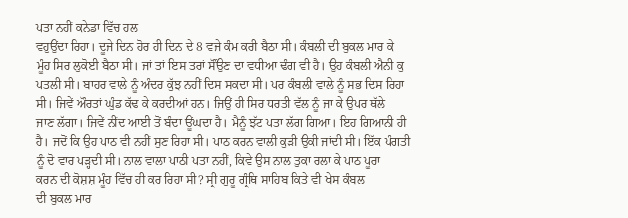ਪਤਾ ਨਹੀਂ ਕਨੇਡਾ ਵਿੱਚ ਹਲ
ਵਹੁਉਂਦਾ ਰਿਹਾ। ਦੂਜੇ ਦਿਨ ਹੋਰ ਹੀ ਦਿਨ ਦੇ 8 ਵਜੇ ਕੰਮ ਕਰੀ ਬੈਠਾ ਸੀ। ਕੰਬਲੀ ਦੀ ਬੁਕਲ ਮਾਰ ਕੇ
ਮੂੰਹ ਸਿਰ ਲੁਕੋਈ ਬੈਠਾ ਸੀ। ਜਾਂ ਤਾਂ ਇਸ ਤਰਾਂ ਸੌਂਉਣ ਦਾ ਵਧੀਆ ਢੰਗ ਵੀ ਹੈ। ਉਹ ਕੰਬਲੀ ਐਨੀ ਕੁ
ਪਤਲੀ ਸੀ। ਬਾਹਰ ਵਾਲੇ ਨੂੰ ਅੰਦਰ ਕੁੱਝ ਨਹੀਂ ਦਿਸ ਸਕਦਾ ਸੀ। ਪਰ ਕੰਬਲੀ ਵਾਲੇ ਨੂੰ ਸਭ ਦਿਸ ਰਿਹਾ
ਸੀ। ਜਿਵੇਂ ਔਰਤਾਂ ਘੁੰਡ ਕੱਢ ਕੇ ਕਰਦੀਆਂ ਹਨ। ਜਿਉਂ ਹੀ ਸਿਰ ਧਰਤੀ ਵੱਲ ਨੂੰ ਜਾ ਕੇ ਉਪਰ ਥੱਲੇ
ਜਾਣ ਲੱਗਾ। ਜਿਵੇਂ ਨੀਂਦ ਆਈ ਤੋਂ ਬੰਦਾ ਊਂਘਦਾ ਹੈ। ਮੈਨੂੰ ਝੱਟ ਪਤਾ ਲੱਗ ਗਿਆ। ਇਹ ਗਿਆਨੀ ਹੀ
ਹੈ। ਜਦੋਂ ਕਿ ਉਹ ਪਾਠ ਵੀ ਨਹੀਂ ਸੁਣ ਰਿਹਾ ਸੀ। ਪਾਠ ਕਰਨ ਵਾਲੀ ਕੁੜੀ ਉਕੀ ਜਾਂਦੀ ਸੀ। ਇੱਕ ਪੰਗਤੀ
ਨੂੰ ਦੋ ਵਾਰ ਪੜ੍ਹਦੀ ਸੀ। ਨਾਲ ਵਾਲਾ ਪਾਠੀ ਪਤਾ ਨਹੀਂ, ਕਿਵੇ ਉਸ ਨਾਲ ਤੁਕਾ ਰਲਾ ਕੇ ਪਾਠ ਪੂਰਾ
ਕਰਨ ਦੀ ਕੋਸ਼ਸ਼ ਮੂੰਹ ਵਿੱਚ ਹੀ ਕਰ ਰਿਹਾ ਸੀ? ਸ੍ਰੀ ਗੁਰੂ ਗ੍ਰੰਥਿ ਸਾਹਿਬ ਕਿਤੇ ਵੀ ਖੇਸ ਕੰਬਲ
ਦੀ ਬੁਕਲ ਮਾਰ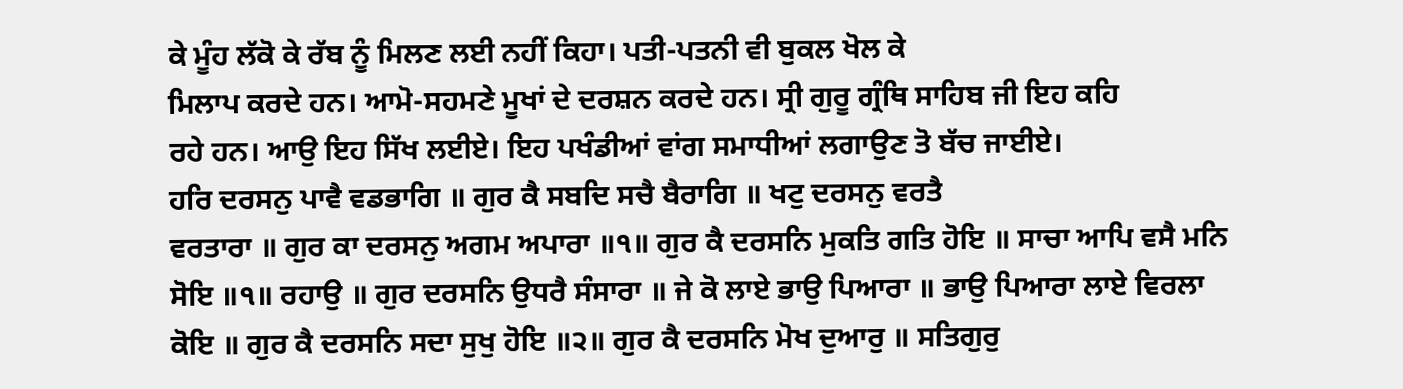ਕੇ ਮੂੰਹ ਲੱਕੋ ਕੇ ਰੱਬ ਨੂੰ ਮਿਲਣ ਲਈ ਨਹੀਂ ਕਿਹਾ। ਪਤੀ-ਪਤਨੀ ਵੀ ਬੁਕਲ ਖੋਲ ਕੇ
ਮਿਲਾਪ ਕਰਦੇ ਹਨ। ਆਮੋ-ਸਹਮਣੇ ਮੂਖਾਂ ਦੇ ਦਰਸ਼ਨ ਕਰਦੇ ਹਨ। ਸ੍ਰੀ ਗੁਰੂ ਗ੍ਰੰਥਿ ਸਾਹਿਬ ਜੀ ਇਹ ਕਹਿ
ਰਹੇ ਹਨ। ਆਉ ਇਹ ਸਿੱਖ ਲਈਏ। ਇਹ ਪਖੰਡੀਆਂ ਵਾਂਗ ਸਮਾਧੀਆਂ ਲਗਾਉਣ ਤੋ ਬੱਚ ਜਾਈਏ।
ਹਰਿ ਦਰਸਨੁ ਪਾਵੈ ਵਡਭਾਗਿ ॥ ਗੁਰ ਕੈ ਸਬਦਿ ਸਚੈ ਬੈਰਾਗਿ ॥ ਖਟੁ ਦਰਸਨੁ ਵਰਤੈ
ਵਰਤਾਰਾ ॥ ਗੁਰ ਕਾ ਦਰਸਨੁ ਅਗਮ ਅਪਾਰਾ ॥੧॥ ਗੁਰ ਕੈ ਦਰਸਨਿ ਮੁਕਤਿ ਗਤਿ ਹੋਇ ॥ ਸਾਚਾ ਆਪਿ ਵਸੈ ਮਨਿ
ਸੋਇ ॥੧॥ ਰਹਾਉ ॥ ਗੁਰ ਦਰਸਨਿ ਉਧਰੈ ਸੰਸਾਰਾ ॥ ਜੇ ਕੋ ਲਾਏ ਭਾਉ ਪਿਆਰਾ ॥ ਭਾਉ ਪਿਆਰਾ ਲਾਏ ਵਿਰਲਾ
ਕੋਇ ॥ ਗੁਰ ਕੈ ਦਰਸਨਿ ਸਦਾ ਸੁਖੁ ਹੋਇ ॥੨॥ ਗੁਰ ਕੈ ਦਰਸਨਿ ਮੋਖ ਦੁਆਰੁ ॥ ਸਤਿਗੁਰੁ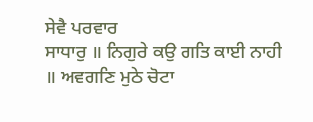ਸੇਵੈ ਪਰਵਾਰ
ਸਾਧਾਰੁ ॥ ਨਿਗੁਰੇ ਕਉ ਗਤਿ ਕਾਈ ਨਾਹੀ ॥ ਅਵਗਣਿ ਮੁਠੇ ਚੋਟਾ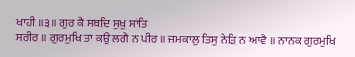ਖਾਹੀ ॥੩॥ ਗੁਰ ਕੈ ਸਬਦਿ ਸੁਖੁ ਸਾਂਤਿ
ਸਰੀਰ ॥ ਗੁਰਮੁਖਿ ਤਾ ਕਉ ਲਗੈ ਨ ਪੀਰ ॥ ਜਮਕਾਲੁ ਤਿਸੁ ਨੇੜਿ ਨ ਆਵੈ ॥ ਨਾਨਕ ਗੁਰਮੁਖਿ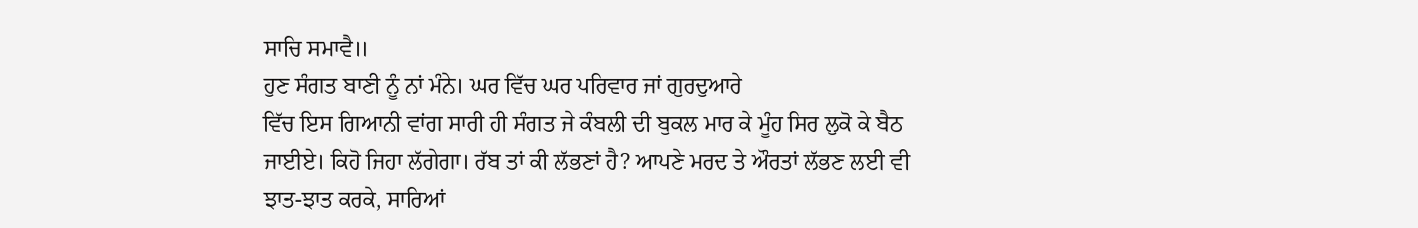ਸਾਚਿ ਸਮਾਵੈ॥
ਹੁਣ ਸੰਗਤ ਬਾਣੀ ਨੂੰ ਨਾਂ ਮੰਨੇ। ਘਰ ਵਿੱਚ ਘਰ ਪਰਿਵਾਰ ਜਾਂ ਗੁਰਦੁਆਰੇ
ਵਿੱਚ ਇਸ ਗਿਆਨੀ ਵਾਂਗ ਸਾਰੀ ਹੀ ਸੰਗਤ ਜੇ ਕੰਬਲੀ ਦੀ ਬੁਕਲ ਮਾਰ ਕੇ ਮੂੰਹ ਸਿਰ ਲੁਕੋ ਕੇ ਬੈਠ
ਜਾਈਏ। ਕਿਹੋ ਜਿਹਾ ਲੱਗੇਗਾ। ਰੱਬ ਤਾਂ ਕੀ ਲੱਭਣਾਂ ਹੈ? ਆਪਣੇ ਮਰਦ ਤੇ ਔਰਤਾਂ ਲੱਭਣ ਲਈ ਵੀ
ਝਾਤ-ਝਾਤ ਕਰਕੇ, ਸਾਰਿਆਂ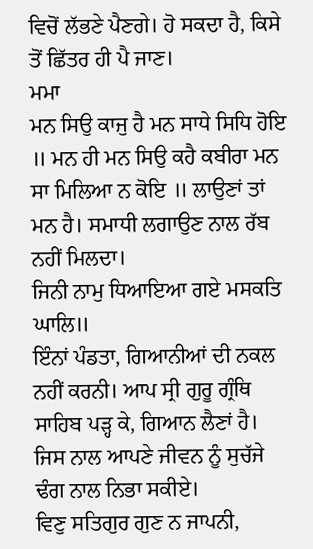ਵਿਚੋਂ ਲੱਭਣੇ ਪੈਣਗੇ। ਹੋ ਸਕਦਾ ਹੈ, ਕਿਸੇ ਤੋਂ ਛਿੱਤਰ ਹੀ ਪੈ ਜਾਣ।
ਮਮਾ
ਮਨ ਸਿਉ ਕਾਜੁ ਹੈ ਮਨ ਸਾਧੇ ਸਿਧਿ ਹੋਇ ॥ ਮਨ ਹੀ ਮਨ ਸਿਉ ਕਹੈ ਕਬੀਰਾ ਮਨ ਸਾ ਮਿਲਿਆ ਨ ਕੋਇ ॥ ਲਾਉਣਾਂ ਤਾਂ ਮਨ ਹੈ। ਸਮਾਧੀ ਲਗਾਉਣ ਨਾਲ ਰੱਬ ਨਹੀਂ ਮਿਲਦਾ।
ਜਿਨੀ ਨਾਮੁ ਧਿਆਇਆ ਗਏ ਮਸਕਤਿ ਘਾਲਿ॥
ਇੰਨਾਂ ਪੰਡਤਾ, ਗਿਆਨੀਆਂ ਦੀ ਨਕਲ ਨਹੀਂ ਕਰਨੀ। ਆਪ ਸ੍ਰੀ ਗੁਰੂ ਗ੍ਰੰਥਿ
ਸਾਹਿਬ ਪੜ੍ਹ ਕੇ, ਗਿਆਨ ਲੈਣਾਂ ਹੈ। ਜਿਸ ਨਾਲ ਆਪਣੇ ਜੀਵਨ ਨੂੰ ਸੁਚੱਜੇ ਢੰਗ ਨਾਲ ਨਿਭਾ ਸਕੀਏ।
ਵਿਣੁ ਸਤਿਗੁਰ ਗੁਣ ਨ ਜਾਪਨੀ,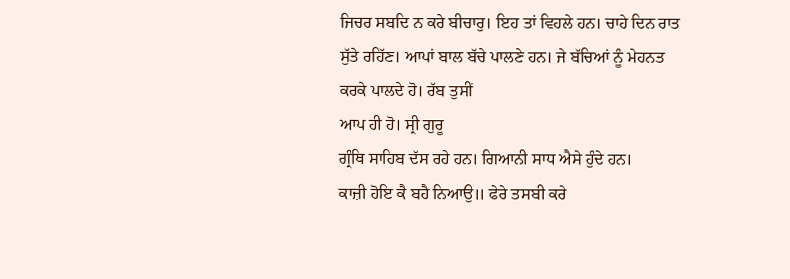ਜਿਚਰ ਸਬਦਿ ਨ ਕਰੇ ਬੀਚਾਰੁ। ਇਹ ਤਾਂ ਵਿਹਲੇ ਹਨ। ਚਾਹੇ ਦਿਨ ਰਾਤ
ਸੁੱਤੇ ਰਹਿੱਣ। ਆਪਾਂ ਬਾਲ ਬੱਚੇ ਪਾਲਣੇ ਹਨ। ਜੇ ਬੱਚਿਆਂ ਨੂੰ ਮੇਹਨਤ ਕਰਕੇ ਪਾਲਦੇ ਹੋ। ਰੱਬ ਤੁਸੀਂ
ਆਪ ਹੀ ਹੋ। ਸ੍ਰੀ ਗੁਰੂ
ਗ੍ਰੰਥਿ ਸਾਹਿਬ ਦੱਸ ਰਹੇ ਹਨ। ਗਿਆਨੀ ਸਾਧ ਐਸੇ ਹੁੰਦੇ ਹਨ।
ਕਾਜ਼ੀ ਹੋਇ ਕੈ ਬਹੈ ਨਿਆਉ॥ ਫੇਰੇ ਤਸਬੀ ਕਰੇ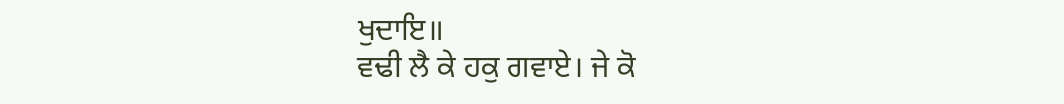ਖੁਦਾਇ॥
ਵਢੀ ਲੈ ਕੇ ਹਕੁ ਗਵਾਏ। ਜੇ ਕੋ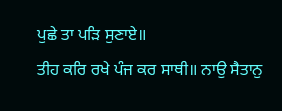ਪੁਛੇ ਤਾ ਪੜਿ ਸੁਣਾਏ॥
ਤੀਹ ਕਰਿ ਰਖੇ ਪੰਜ ਕਰ ਸਾਥੀ॥ ਨਾਉ ਸੈਤਾਨੁ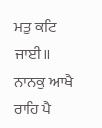ਮਤੁ ਕਟਿ ਜਾਈ॥
ਨਾਨਕੁ ਆਖੈ ਰਾਹਿ ਪੈ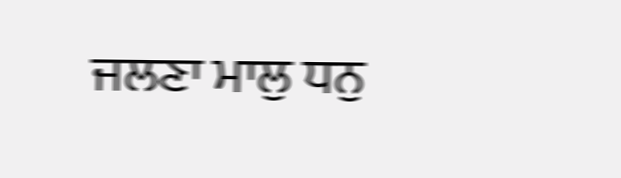ਜਲਣਾ ਮਾਲੁ ਧਨੁ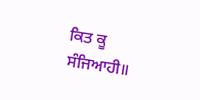ਕਿਤ ਕੂ ਸੰਜਿਆਹੀ॥